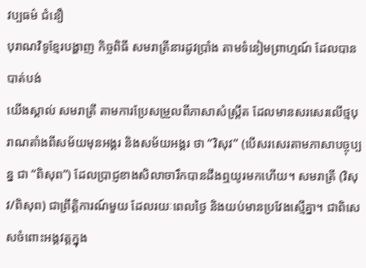វប្បធម៌ ជំនឿ
បុរាណវិទូខ្មែរបង្ហាញ កិច្ចពិធី សមរាត្រីនារដូវប្រាំង តាមទំនៀមព្រាហ្មណ៍ ដែលបានបាត់បង់
យើងស្គាល់ សមរាត្រី តាមការប្រែសម្រួលពីភាសាសំស្ត្រឹត ដែលមានសរសេរលើថ្មបុរាណតាំងពីសម័យមុនអង្គរ និងសម័យអង្គរ ថា “វិសុវ” (បើសរសេរតាមភាសាបច្ចុប្បន្ន ជា “ពិសុព”) ដែលប្រាជ្ញខាងសិលាចារឹកបានដឹងឮយូរមកហើយ។ សមរាត្រី (វិសុវ/ពិសុព) ជាព្រឹត្តិការណ៍មួយ ដែលរយៈពេលថ្ងៃ និងយប់មានប្រវែងស្មើគ្នា។ ជាពិសេសចំពោះអង្គវត្តក្នុង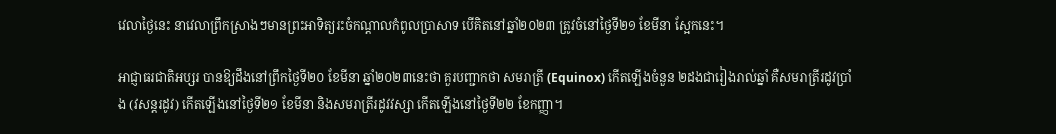វេលាថ្ងៃនេះ នាវេលាព្រឹកស្រាងៗមានព្រះអាទិត្យរះចំកណ្តាលកំពូលប្រាសាទ បើគិតនៅឆ្នាំ២០២៣ ត្រូវចំនៅថ្ងៃទី២១ ខែមីនា ស្អែកនេះ។

អាជ្ញាធរជាតិអប្សរ បានឱ្យដឹងនៅព្រឹកថ្ងៃទី២០ ខែមីនា ឆ្នាំ២០២៣នេះថា គួរបញ្ជាកថា សមរាត្រី (Equinox) កើតឡើងចំនួន ២ដងជារៀងរាល់ឆ្នាំ គឺសមរាត្រីរដូវប្រាំង (វសន្តរដូវ) កើតឡើងនៅថ្ងៃទី២១ ខែមីនា និងសមរាត្រីរដូវវស្សា កើតឡើងនៅថ្ងៃទី២២ ខែកញ្ញា។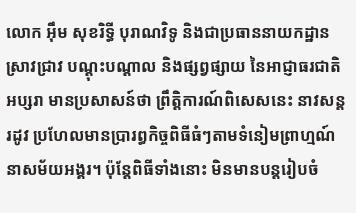លោក អ៊ឹម សុខរិទ្ធី បុរាណវិទូ និងជាប្រធាននាយកដ្ឋានស្រាវជ្រាវ បណ្តុះបណ្តាល និងផ្សព្វផ្សាយ នៃអាជ្ញាធរជាតិអប្សរា មានប្រសាសន៍ថា ព្រឹត្តិការណ៍ពិសេសនេះ នាវសន្តរដូវ ប្រហែលមានប្រារព្ធកិច្ចពិធីធំៗតាមទំនៀមព្រាហ្មណ៍នាសម័យអង្គរ។ ប៉ុន្តែពិធីទាំងនោះ មិនមានបន្តរៀបចំ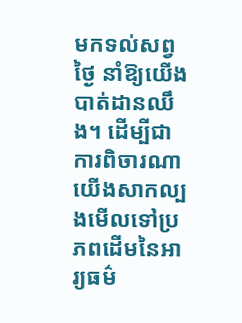មកទល់សព្វថ្ងៃ នាំឱ្យយើងបាត់ដានឈឹង។ ដើម្បីជាការពិចារណា យើងសាកល្បងមើលទៅប្រភពដើមនៃអារ្យធម៌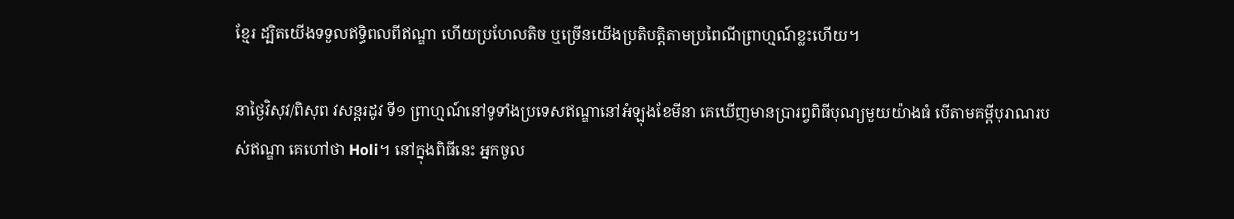ខ្មែរ ដ្បិតយើងទទួលឥទ្ធិពលពីឥណ្ឌា ហើយប្រហែលតិច ឬច្រើនយើងប្រតិបត្តិតាមប្រពៃណីព្រាហ្មណ៍ខ្លះហើយ។

នាថ្ងៃវិសុវ/ពិសុព វសន្តរដូវ ទី១ ព្រាហ្មណ៍នៅទូទាំងប្រទេសឥណ្ឌានៅអំឡុងខែមីនា គេឃើញមានប្រារព្វពិធីបុណ្យមួយយ៉ាងធំ បើតាមគម្ពីបុរាណរបស់ឥណ្ឌា គេហៅថា Holi។ នៅក្នុងពិធីនេះ អ្នកចូល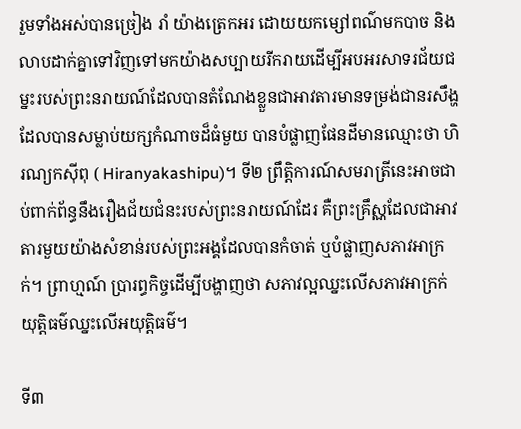រួមទាំងអស់បានច្រៀង រាំ យ៉ាងត្រេកអរ ដោយយកម្សៅពណ៌មកបាច និងលាបដាក់គ្នាទៅវិញទៅមកយ៉ាងសប្បាយរីករាយដើម្បីអបអរសាទរជ័យជម្នះរបស់ព្រះនរាយណ៍ដែលបានតំណែងខ្លួនជាអាវតារមានទម្រង់ជានរសឹង្ហ ដែលបានសម្លាប់យក្សកំណាចដ៏ធំមួយ បានបំផ្លាញផែនដីមានឈ្មោះថា ហិរណ្យកស៊ីពុ ( Hiranyakashipu)។ ទី២ ព្រឹត្តិការណ៍សមរាត្រីនេះអាចជាប់ពាក់ព័ន្ធនឹងរឿងជ័យជំនះរបស់ព្រះនរាយណ៍ដែរ គឺព្រះគ្រឹស្ណដែលជាអាវតារមួយយ៉ាងសំខាន់របស់ព្រះអង្គដែលបានកំចាត់ ឬបំផ្លាញសភាវអាក្រក់។ ព្រាហ្មណ៍ ប្រារព្ធកិច្ចដើម្បីបង្ហាញថា សភាវល្អឈ្នះលើសភាវអាក្រក់ យុត្តិធម៌ឈ្នះលើអយុត្តិធម៌។

ទី៣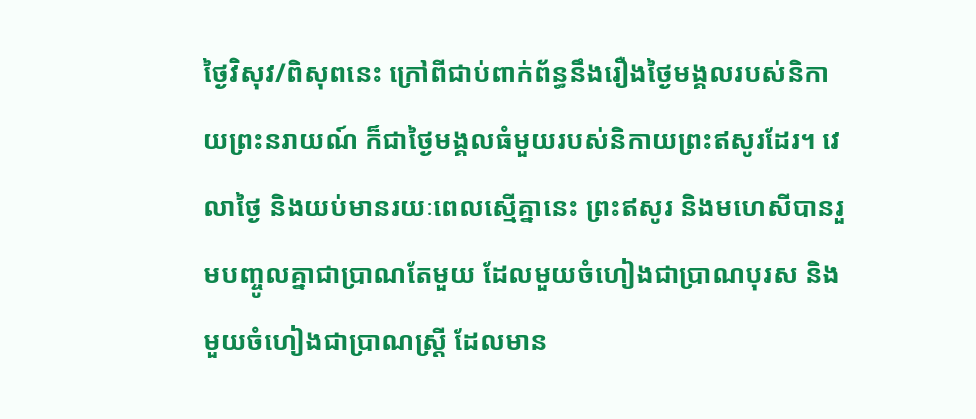ថ្ងៃវិសុវ/ពិសុពនេះ ក្រៅពីជាប់ពាក់ព័ន្ធនឹងរឿងថ្ងៃមង្គលរបស់និកាយព្រះនរាយណ៍ ក៏ជាថ្ងៃមង្គលធំមួយរបស់និកាយព្រះឥសូរដែរ។ វេលាថ្ងៃ និងយប់មានរយៈពេលស្មើគ្នានេះ ព្រះឥសូរ និងមហេសីបានរួមបញ្ចូលគ្នាជាប្រាណតែមួយ ដែលមួយចំហៀងជាប្រាណបុរស និងមួយចំហៀងជាប្រាណស្រ្តី ដែលមាន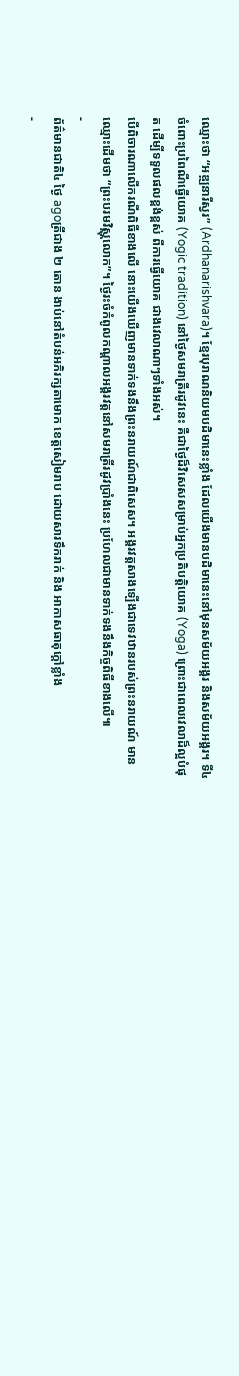ឈ្មោះថា “អឌ្ឍនារីស្វរ” (Ardhanarishvara)។ ខ្មែរបុរាណនិយមបដិមានេះខ្លាំង ដែលយើងមានបដិមានេះនៅមុនសម័យអង្គរ និងសម័យអង្គរ។ ទី៤ ចំពោះប្រពៃណីធ្វើយោគ (Yogic tradition) នៅថ្ងៃសមរាត្រីរដូវនេះ គឺជាថ្ងៃដ៏វិសេសសម្រាប់អ្នកប្រតិបត្តិយោគ (Yoga) ព្រោះជាពេលវេលាដ៏ល្អបំផុត ដើម្បីទទួលផលខ្ពង់ខ្ពស់ ពីការធ្វើយោគ ជាងវេលាណាៗទាំងអស់។
បើពិចារណាលើករណីពិធីខាងលើ នោះយើងឃើញមានទាក់ទងនឹងព្រះនរាយណ៍ជាពិសេស។ អង្គរវត្តសាងទ្បើងជាទេវឋានរបស់ព្រះនរាយណ៍ មានឈ្មោះដើមថា “ព្រះបរមវិស្ណុលោក”។ ថ្ងៃរះចំកំពូលកណ្តាលអង្គរវត្តនៅសមរាត្រីរដូវប្រាំងនេះ ប្រហែលជាមានទាក់ទងនឹងកិច្ចពិធីខាងលើ៕
-
ព័ត៌មានជាតិ៤ ថ្ងៃ agoត្រីជាង ២ តោន ងាប់នៅតំបន់អភិរក្សតាមោក ខេត្តសៀមរាប ដោយសារទឹករាក់ និង អាកាសធាតុក្តៅខ្លាំង
-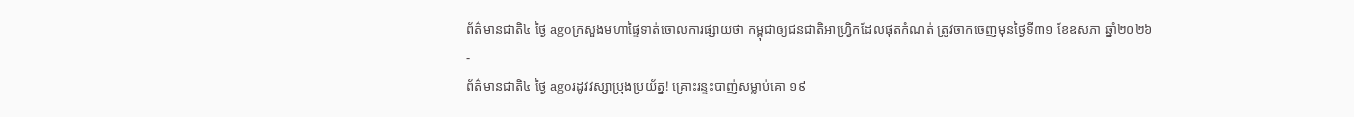ព័ត៌មានជាតិ៤ ថ្ងៃ agoក្រសួងមហាផ្ទៃទាត់ចោលការផ្សាយថា កម្ពុជាឲ្យជនជាតិអាហ្វ្រិកដែលផុតកំណត់ ត្រូវចាកចេញមុនថ្ងៃទី៣១ ខែឧសភា ឆ្នាំ២០២៦
-
ព័ត៌មានជាតិ៤ ថ្ងៃ agoរដូវវស្សាប្រុងប្រយ័ត្ន! គ្រោះរន្ទះបាញ់សម្លាប់គោ ១៩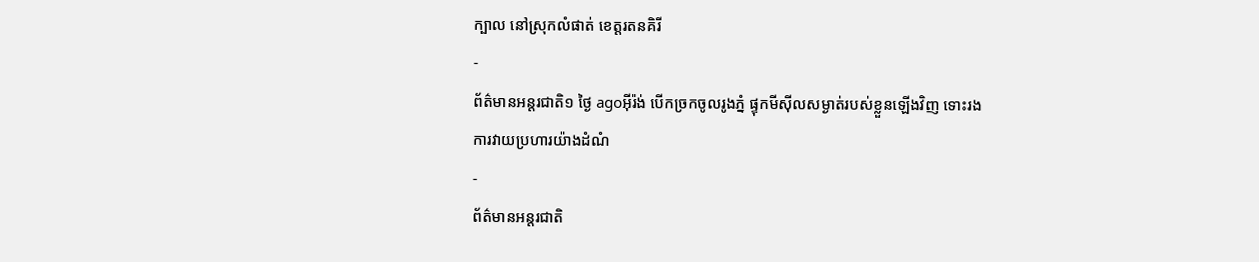ក្បាល នៅស្រុកលំផាត់ ខេត្តរតនគិរី
-
ព័ត៌មានអន្ដរជាតិ១ ថ្ងៃ agoអ៊ីរ៉ង់ បើកច្រកចូលរូងភ្នំ ផ្ទុកមីស៊ីលសម្ងាត់របស់ខ្លួនឡើងវិញ ទោះរងការវាយប្រហារយ៉ាងដំណំ
-
ព័ត៌មានអន្ដរជាតិ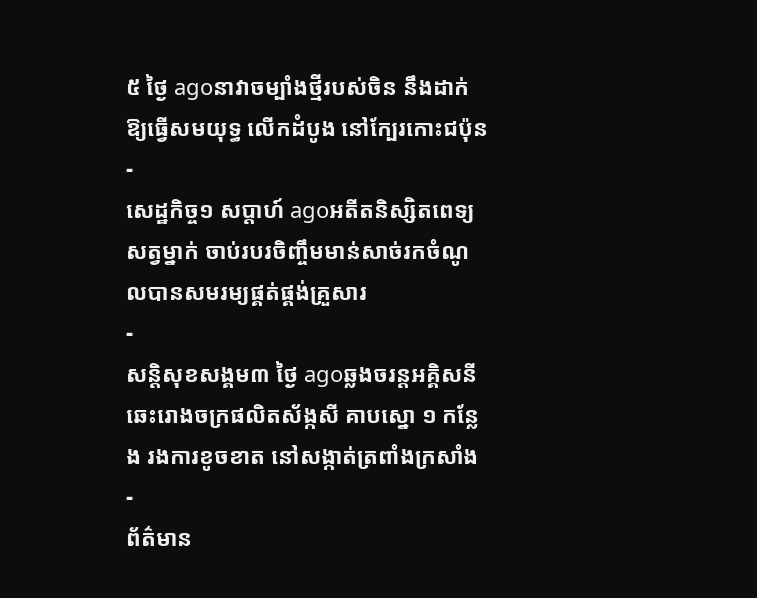៥ ថ្ងៃ agoនាវាចម្បាំងថ្មីរបស់ចិន នឹងដាក់ឱ្យធ្វើសមយុទ្ធ លើកដំបូង នៅក្បែរកោះជប៉ុន
-
សេដ្ឋកិច្ច១ សប្តាហ៍ agoអតីតនិស្សិតពេទ្យសត្វម្នាក់ ចាប់របរចិញ្ចឹមមាន់សាច់រកចំណូលបានសមរម្យផ្គត់ផ្គង់គ្រួសារ
-
សន្តិសុខសង្គម៣ ថ្ងៃ agoឆ្លងចរន្តអគ្គិសនីឆេះរោងចក្រផលិតស័ង្កសី គាបស្នោ ១ កន្លែង រងការខូចខាត នៅសង្កាត់ត្រពាំងក្រសាំង
-
ព័ត៌មាន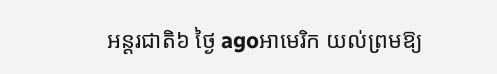អន្ដរជាតិ៦ ថ្ងៃ agoអាមេរិក យល់ព្រមឱ្យ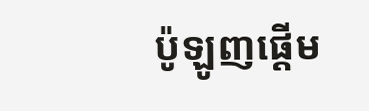ប៉ូឡូញផ្តើម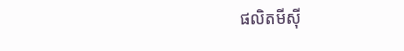ផលិតមីស៊ី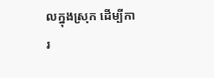លក្នុងស្រុក ដើម្បីការ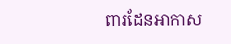ពារដែនអាកាស